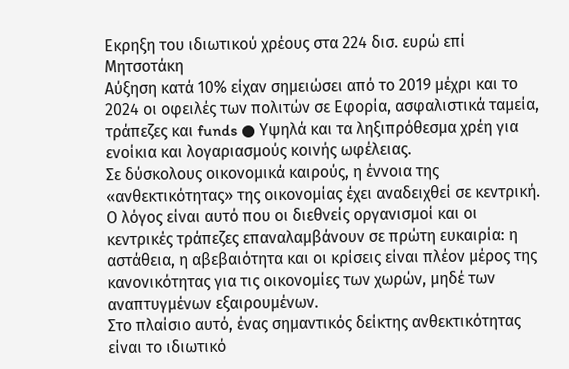Εκρηξη του ιδιωτικού χρέους στα 224 δισ. ευρώ επί Μητσοτάκη
Αύξηση κατά 10% είχαν σημειώσει από το 2019 μέχρι και το 2024 οι οφειλές των πολιτών σε Εφορία, ασφαλιστικά ταμεία, τράπεζες και funds ● Υψηλά και τα ληξιπρόθεσμα χρέη για ενοίκια και λογαριασμούς κοινής ωφέλειας.
Σε δύσκολους οικονομικά καιρούς, η έννοια της «ανθεκτικότητας» της οικονομίας έχει αναδειχθεί σε κεντρική. Ο λόγος είναι αυτό που οι διεθνείς οργανισμοί και οι κεντρικές τράπεζες επαναλαμβάνουν σε πρώτη ευκαιρία: η αστάθεια, η αβεβαιότητα και οι κρίσεις είναι πλέον μέρος της κανονικότητας για τις οικονομίες των χωρών, μηδέ των αναπτυγμένων εξαιρουμένων.
Στο πλαίσιο αυτό, ένας σημαντικός δείκτης ανθεκτικότητας είναι το ιδιωτικό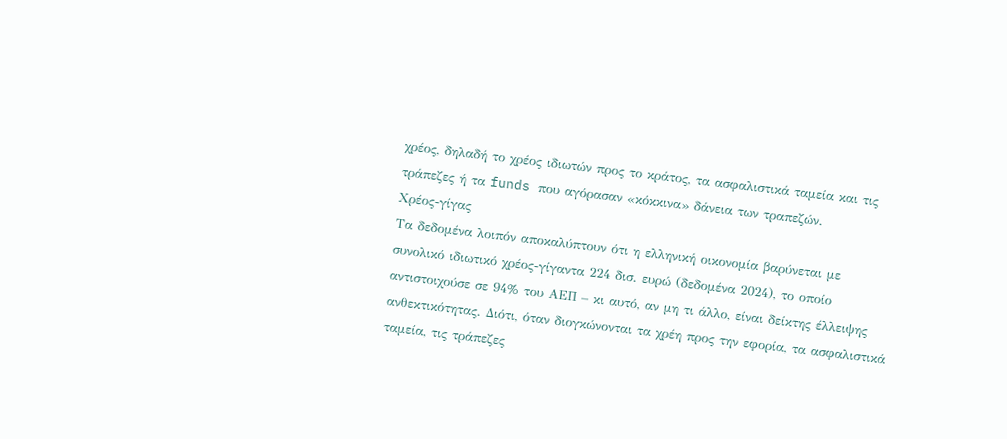χρέος, δηλαδή το χρέος ιδιωτών προς το κράτος, τα ασφαλιστικά ταμεία και τις τράπεζες ή τα funds που αγόρασαν «κόκκινα» δάνεια των τραπεζών.
Χρέος-γίγας
Τα δεδομένα λοιπόν αποκαλύπτουν ότι η ελληνική οικονομία βαρύνεται με συνολικό ιδιωτικό χρέος-γίγαντα 224 δισ. ευρώ (δεδομένα 2024), το οποίο αντιστοιχούσε σε 94% του ΑΕΠ – κι αυτό, αν μη τι άλλο, είναι δείκτης έλλειψης ανθεκτικότητας. Διότι, όταν διογκώνονται τα χρέη προς την εφορία, τα ασφαλιστικά ταμεία, τις τράπεζες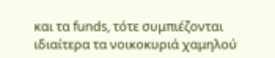και τα funds, τότε συμπιέζονται ιδιαίτερα τα νοικοκυριά χαμηλού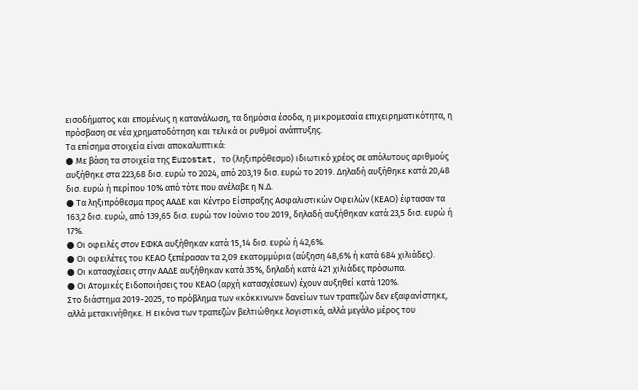εισοδήματος και επομένως η κατανάλωση, τα δημόσια έσοδα, η μικρομεσαία επιχειρηματικότητα, η πρόσβαση σε νέα χρηματοδότηση και τελικά οι ρυθμοί ανάπτυξης.
Τα επίσημα στοιχεία είναι αποκαλυπτικά:
● Με βάση τα στοιχεία της Eurostat, το (ληξιπρόθεσμο) ιδιωτικό χρέος σε απόλυτους αριθμούς αυξήθηκε στα 223,68 δισ. ευρώ το 2024, από 203,19 δισ. ευρώ το 2019. Δηλαδή αυξήθηκε κατά 20,48 δισ. ευρώ ή περίπου 10% από τότε που ανέλαβε η Ν.Δ.
● Τα ληξιπρόθεσμα προς ΑΑΔΕ και Κέντρο Είσπραξης Ασφαλιστικών Οφειλών (ΚΕΑΟ) έφτασαν τα 163,2 δισ. ευρώ, από 139,65 δισ. ευρώ τον Ιούνιο του 2019, δηλαδή αυξήθηκαν κατά 23,5 δισ. ευρώ ή 17%.
● Οι οφειλές στον ΕΦΚΑ αυξήθηκαν κατά 15,14 δισ. ευρώ ή 42,6%.
● Οι οφειλέτες του ΚΕΑΟ ξεπέρασαν τα 2,09 εκατομμύρια (αύξηση 48,6% ή κατά 684 χιλιάδες).
● Οι κατασχέσεις στην ΑΑΔΕ αυξήθηκαν κατά 35%, δηλαδή κατά 421 χιλιάδες πρόσωπα.
● Οι Ατομικές Ειδοποιήσεις του ΚΕΑΟ (αρχή κατασχέσεων) έχουν αυξηθεί κατά 120%.
Στο διάστημα 2019-2025, το πρόβλημα των «κόκκινων» δανείων των τραπεζών δεν εξαφανίστηκε, αλλά μετακινήθηκε. Η εικόνα των τραπεζών βελτιώθηκε λογιστικά, αλλά μεγάλο μέρος του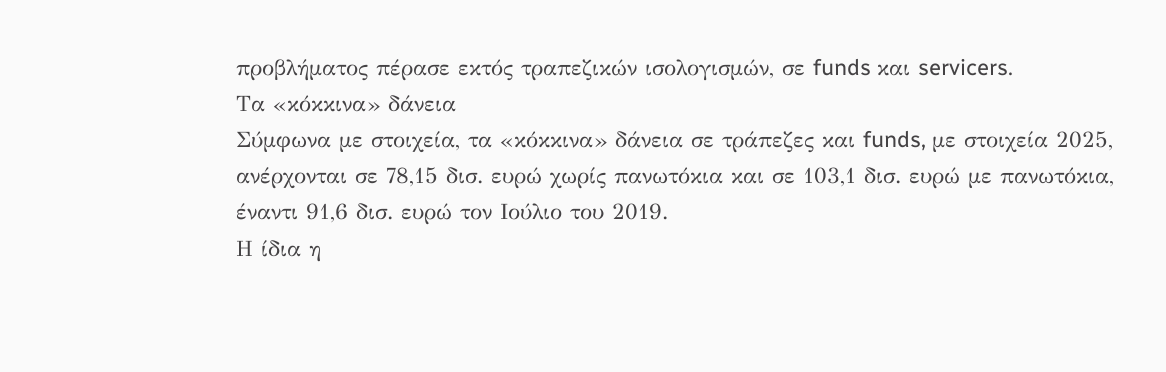προβλήματος πέρασε εκτός τραπεζικών ισολογισμών, σε funds και servicers.
Τα «κόκκινα» δάνεια
Σύμφωνα με στοιχεία, τα «κόκκινα» δάνεια σε τράπεζες και funds, με στοιχεία 2025, ανέρχονται σε 78,15 δισ. ευρώ χωρίς πανωτόκια και σε 103,1 δισ. ευρώ με πανωτόκια, έναντι 91,6 δισ. ευρώ τον Ιούλιο του 2019.
Η ίδια η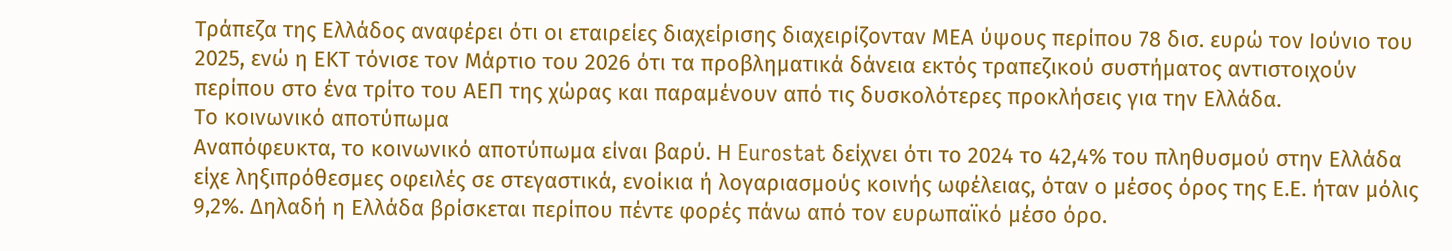Τράπεζα της Ελλάδος αναφέρει ότι οι εταιρείες διαχείρισης διαχειρίζονταν ΜΕΑ ύψους περίπου 78 δισ. ευρώ τον Ιούνιο του 2025, ενώ η ΕΚΤ τόνισε τον Μάρτιο του 2026 ότι τα προβληματικά δάνεια εκτός τραπεζικού συστήματος αντιστοιχούν περίπου στο ένα τρίτο του ΑΕΠ της χώρας και παραμένουν από τις δυσκολότερες προκλήσεις για την Ελλάδα.
Το κοινωνικό αποτύπωμα
Αναπόφευκτα, το κοινωνικό αποτύπωμα είναι βαρύ. Η Eurostat δείχνει ότι το 2024 το 42,4% του πληθυσμού στην Ελλάδα είχε ληξιπρόθεσμες οφειλές σε στεγαστικά, ενοίκια ή λογαριασμούς κοινής ωφέλειας, όταν ο μέσος όρος της Ε.Ε. ήταν μόλις 9,2%. Δηλαδή η Ελλάδα βρίσκεται περίπου πέντε φορές πάνω από τον ευρωπαϊκό μέσο όρο.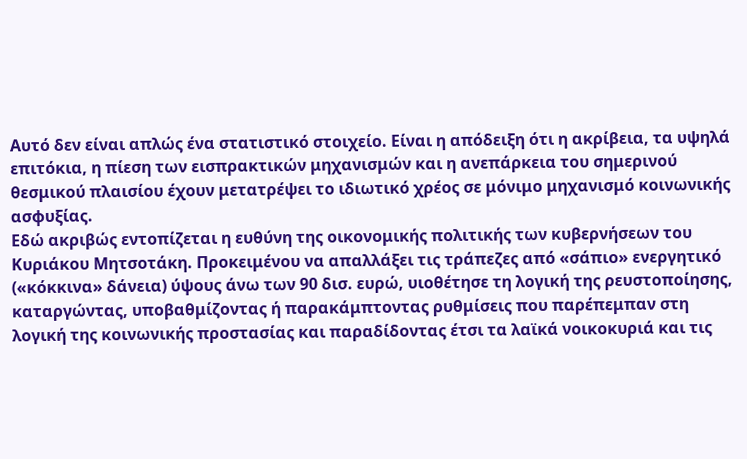Αυτό δεν είναι απλώς ένα στατιστικό στοιχείο. Είναι η απόδειξη ότι η ακρίβεια, τα υψηλά επιτόκια, η πίεση των εισπρακτικών μηχανισμών και η ανεπάρκεια του σημερινού θεσμικού πλαισίου έχουν μετατρέψει το ιδιωτικό χρέος σε μόνιμο μηχανισμό κοινωνικής ασφυξίας.
Εδώ ακριβώς εντοπίζεται η ευθύνη της οικονομικής πολιτικής των κυβερνήσεων του Κυριάκου Μητσοτάκη. Προκειμένου να απαλλάξει τις τράπεζες από «σάπιο» ενεργητικό («κόκκινα» δάνεια) ύψους άνω των 90 δισ. ευρώ, υιοθέτησε τη λογική της ρευστοποίησης, καταργώντας, υποβαθμίζοντας ή παρακάμπτοντας ρυθμίσεις που παρέπεμπαν στη λογική της κοινωνικής προστασίας και παραδίδοντας έτσι τα λαϊκά νοικοκυριά και τις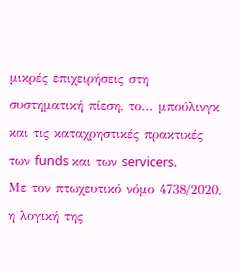μικρές επιχειρήσεις στη συστηματική πίεση, το... μπούλινγκ και τις καταχρηστικές πρακτικές των funds και των servicers.
Με τον πτωχευτικό νόμο 4738/2020, η λογική της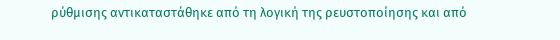ρύθμισης αντικαταστάθηκε από τη λογική της ρευστοποίησης και από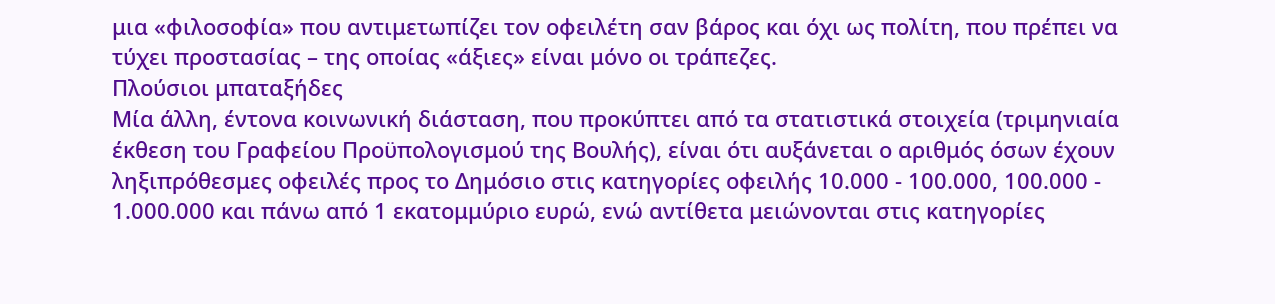μια «φιλοσοφία» που αντιμετωπίζει τον οφειλέτη σαν βάρος και όχι ως πολίτη, που πρέπει να τύχει προστασίας – της οποίας «άξιες» είναι μόνο οι τράπεζες.
Πλούσιοι μπαταξήδες
Μία άλλη, έντονα κοινωνική διάσταση, που προκύπτει από τα στατιστικά στοιχεία (τριμηνιαία έκθεση του Γραφείου Προϋπολογισμού της Βουλής), είναι ότι αυξάνεται ο αριθμός όσων έχουν ληξιπρόθεσμες οφειλές προς το Δημόσιο στις κατηγορίες οφειλής 10.000 - 100.000, 100.000 - 1.000.000 και πάνω από 1 εκατομμύριο ευρώ, ενώ αντίθετα μειώνονται στις κατηγορίες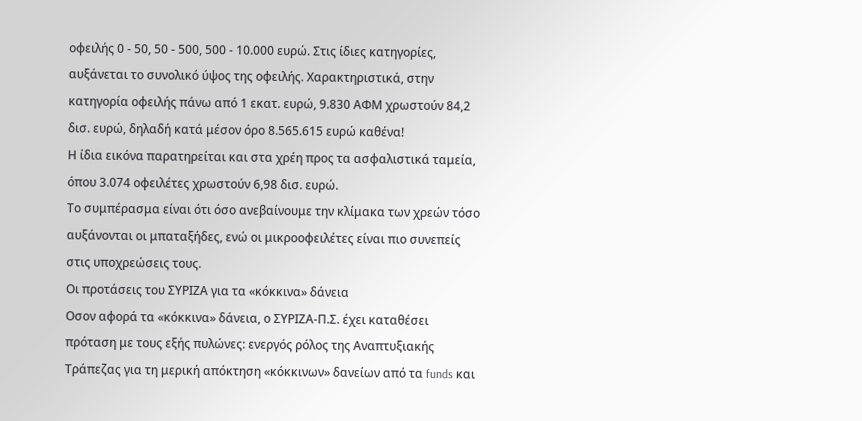οφειλής 0 - 50, 50 - 500, 500 - 10.000 ευρώ. Στις ίδιες κατηγορίες, αυξάνεται το συνολικό ύψος της οφειλής. Χαρακτηριστικά, στην κατηγορία οφειλής πάνω από 1 εκατ. ευρώ, 9.830 ΑΦΜ χρωστούν 84,2 δισ. ευρώ, δηλαδή κατά μέσον όρο 8.565.615 ευρώ καθένα!
Η ίδια εικόνα παρατηρείται και στα χρέη προς τα ασφαλιστικά ταμεία, όπου 3.074 οφειλέτες χρωστούν 6,98 δισ. ευρώ.
Το συμπέρασμα είναι ότι όσο ανεβαίνουμε την κλίμακα των χρεών τόσο αυξάνονται οι μπαταξήδες, ενώ οι μικροοφειλέτες είναι πιο συνεπείς στις υποχρεώσεις τους.
Οι προτάσεις του ΣΥΡΙΖΑ για τα «κόκκινα» δάνεια
Οσον αφορά τα «κόκκινα» δάνεια, ο ΣΥΡΙΖΑ-Π.Σ. έχει καταθέσει πρόταση με τους εξής πυλώνες: ενεργός ρόλος της Αναπτυξιακής Τράπεζας για τη μερική απόκτηση «κόκκινων» δανείων από τα funds και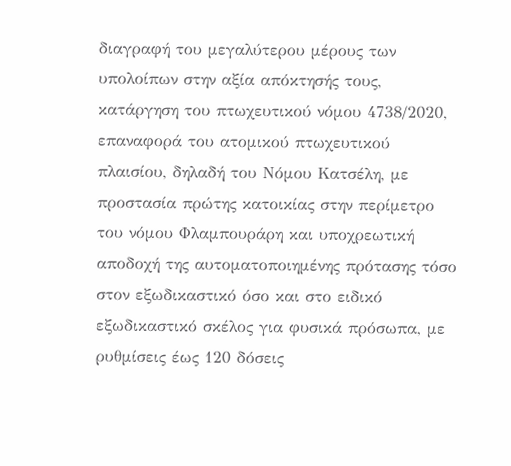διαγραφή του μεγαλύτερου μέρους των υπολοίπων στην αξία απόκτησής τους, κατάργηση του πτωχευτικού νόμου 4738/2020, επαναφορά του ατομικού πτωχευτικού πλαισίου, δηλαδή του Νόμου Κατσέλη, με προστασία πρώτης κατοικίας στην περίμετρο του νόμου Φλαμπουράρη και υποχρεωτική αποδοχή της αυτοματοποιημένης πρότασης τόσο στον εξωδικαστικό όσο και στο ειδικό εξωδικαστικό σκέλος για φυσικά πρόσωπα, με ρυθμίσεις έως 120 δόσεις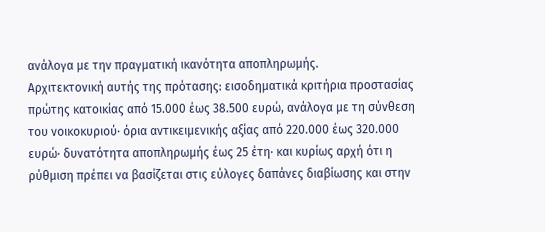ανάλογα με την πραγματική ικανότητα αποπληρωμής.
Αρχιτεκτονική αυτής της πρότασης: εισοδηματικά κριτήρια προστασίας πρώτης κατοικίας από 15.000 έως 38.500 ευρώ, ανάλογα με τη σύνθεση του νοικοκυριού· όρια αντικειμενικής αξίας από 220.000 έως 320.000 ευρώ· δυνατότητα αποπληρωμής έως 25 έτη· και κυρίως αρχή ότι η ρύθμιση πρέπει να βασίζεται στις εύλογες δαπάνες διαβίωσης και στην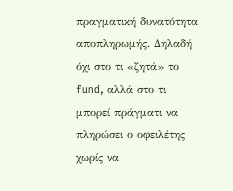πραγματική δυνατότητα αποπληρωμής. Δηλαδή όχι στο τι «ζητά» το fund, αλλά στο τι μπορεί πράγματι να πληρώσει ο οφειλέτης χωρίς να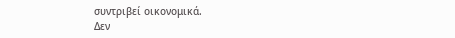συντριβεί οικονομικά.
Δεν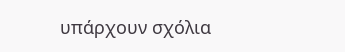υπάρχουν σχόλια